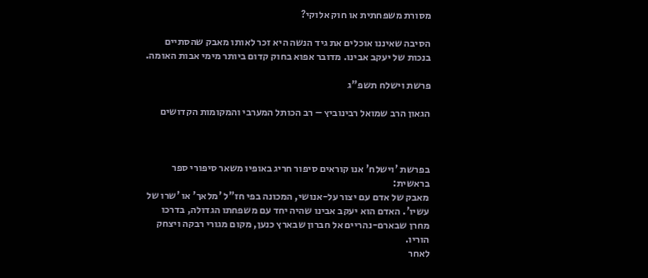מסורת משפחתית או חוק אלוקי?

הסיבה שאיננו אוכלים את גיד הנשה היא זכר לאותו מאבק שהסתיים בנכות של יעקב אבינו. מדובר אפוא בחוק קדום ביותר מימי אבות האומה.

פרשת וישלח תשפ"ג

הגאון הרב שמואל רבינוביץ – רב הכותל המערבי והמקומות הקדושים



בפרשת 'וישלח' אנו קוראים סיפור חריג באופיו משאר סיפורי ספר בראשית:
מאבק של אדם עם יצור על-אנושי, המכונה בפי חז"ל 'מלאך' או 'שרו של עשיו'. האדם הוא יעקב אבינו שהיה יחד עם משפחתו הגדולה, בדרכו מחרן שבארם-נהריים אל חברון שבארץ כנען, מקום מגורי רבקה ויצחק הוריו.
לאחר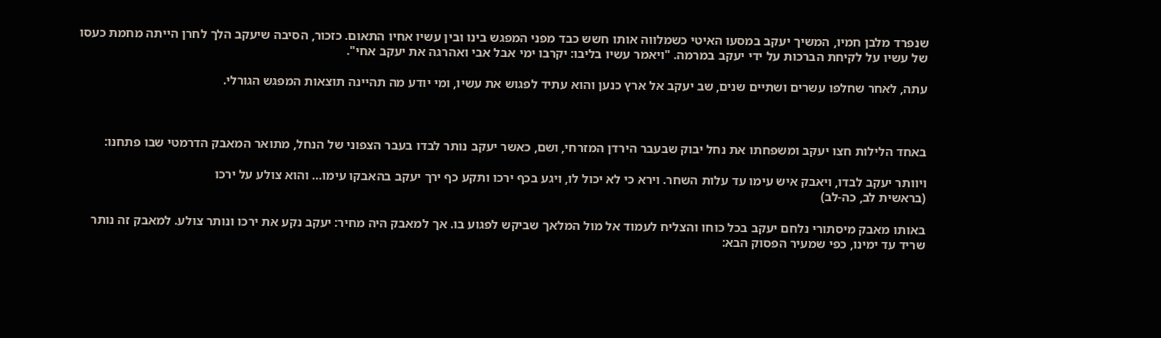שנפרד מלבן חמיו, המשיך יעקב במסעו האיטי כשמלווה אותו חשש כבד מפני המפגש בינו ובין עשיו אחיו התאום. כזכור, הסיבה שיעקב הלך לחרן הייתה מחמת כעסו של עשיו על לקיחת הברכות על ידי יעקב במרמה. "ויאמר עשיו בליבו: יקרבו ימי אבל אבי ואהרגה את יעקב אחי".

עתה, לאחר שחלפו עשרים ושתיים שנים, שב יעקב אל ארץ כנען והוא עתיד לפגוש את עשיו, ומי יודע מה תהיינה תוצאות המפגש הגורלי.



באחד הלילות חצו יעקב ומשפחתו את נחל יבוק שבעבר הירדן המזרחי, ושם, כאשר יעקב נותר לבדו בעבר הצפוני של הנחל, מתואר המאבק הדרמטי שבו פתחנו:

ויוותר יעקב לבדו, ויאבק איש עימו עד עלות השחר. וירא כי לא יכול לו, ויגע בכף ירכו ותקע כף ירך יעקב בהאבקו עימו… והוא צולע על ירכו
(בראשית לב, כה-לב)

באותו מאבק מיסתורי נלחם יעקב בכל כוחו והצליח לעמוד אל מול המלאך שביקש לפגוע בו. אך למאבק היה מחיר: יעקב נקע את ירכו ונותר צולע. למאבק זה נותר שריד עד ימינו, כפי שמעיר הפסוק הבא: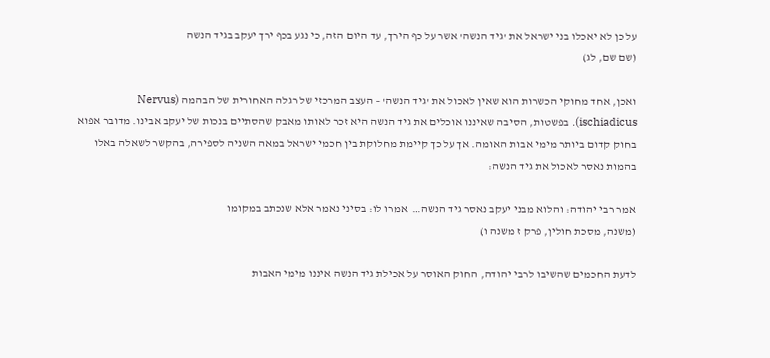על כן לא יאכלו בני ישראל את 'גיד הנשה' אשר על כף הירך, עד היום הזה, כי נגע בכף ירך יעקב בגיד הנשה
(שם שם, לג)

ואכן, אחד מחוקי הכשרות הוא שאין לאכול את 'גיד הנשה' – העצב המרכזי של רגלה האחורית של הבהמה (Nervus ischiadicus). בפשטות, הסיבה שאיננו אוכלים את גיד הנשה היא זכר לאותו מאבק שהסתיים בנכות של יעקב אבינו. מדובר אפוא בחוק קדום ביותר מימי אבות האומה. אך על כך קיימת מחלוקת בין חכמי ישראל במאה השניה לספירה, בהקשר לשאלה באלו בהמות נאסר לאכול את גיד הנשה:

אמר רבי יהודה: והלוא מבני יעקב נאסר גיד הנשה…  אמרו לו: בסיני נאמר אלא שנכתב במקומו
(משנה, מסכת חולין, פרק ז משנה ו)

לדעת החכמים שהשיבו לרבי יהודה, החוק האוסר על אכילת גיד הנשה איננו מימי האבות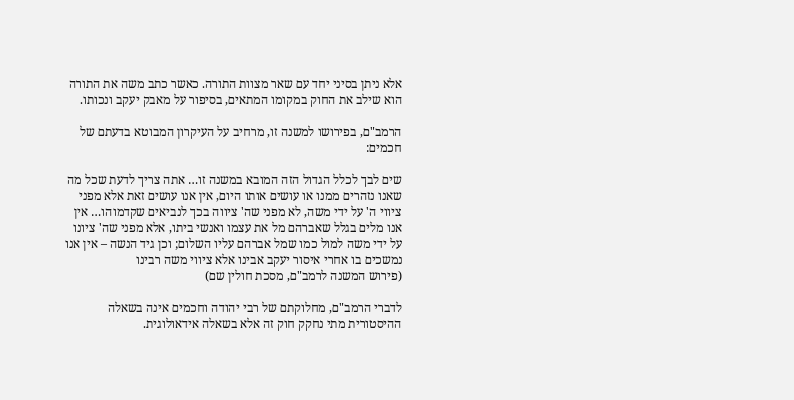אלא ניתן בסיני יחד עם שאר מצוות התורה. כאשר כתב משה את התורה הוא שילב את החוק במקומו המתאים, בסיפור על מאבק יעקב ונכותו.

הרמב"ם, בפירושו למשנה זו, מרחיב על העיקרון המבוטא בדעתם של חכמים:

שים לבך לכלל הגדול הזה המובא במשנה זו… אתה צריך לדעת שכל מה שאנו נזהרים ממנו או עושים אותו היום, אין אנו עושים זאת אלא מפני ציווי ה' על ידי משה, לא מפני שה' ציווה בכך לנביאים שקדמוהו… אין אנו מלים בגלל שאברהם מל את עצמו ואנשי ביתו, אלא מפני שה' ציונו על ידי משה למול כמו שמל אברהם עליו השלום; וכן גיד הנשה – אין אנו נמשכים בו אחרי איסור יעקב אבינו אלא ציווי משה רבינו
(פירוש המשנה לרמב"ם, מסכת חולין שם)

לדברי הרמב"ם, מחלוקתם של רבי יהודה וחכמים אינה בשאלה ההיסטורית מתי נחקק חוק זה אלא בשאלה אידאולוגית.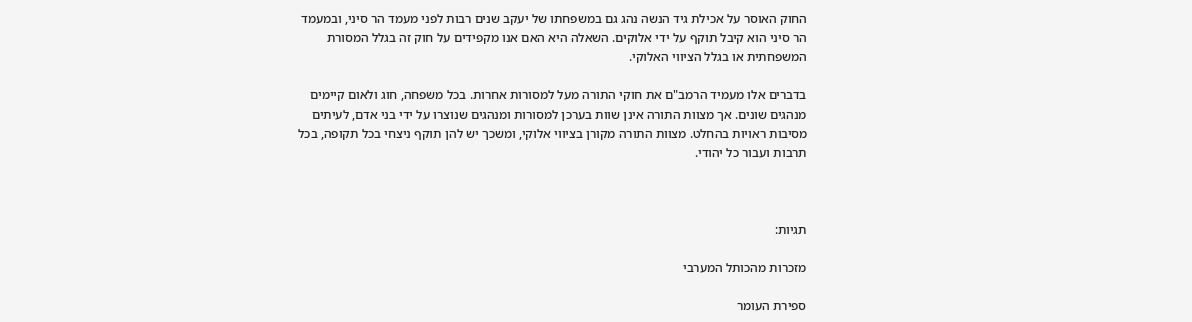החוק האוסר על אכילת גיד הנשה נהג גם במשפחתו של יעקב שנים רבות לפני מעמד הר סיני, ובמעמד הר סיני הוא קיבל תוקף על ידי אלוקים. השאלה היא האם אנו מקפידים על חוק זה בגלל המסורת המשפחתית או בגלל הציווי האלוקי.

בדברים אלו מעמיד הרמב"ם את חוקי התורה מעל למסורות אחרות. בכל משפחה, חוג ולאום קיימים מנהגים שונים. אך מצוות התורה אינן שוות בערכן למסורות ומנהגים שנוצרו על ידי בני אדם, לעיתים מסיבות ראויות בהחלט. מצוות התורה מקורן בציווי אלוקי, ומשכך יש להן תוקף ניצחי בכל תקופה, בכל תרבות ועבור כל יהודי.



תגיות:

מזכרות מהכותל המערבי

ספירת העומר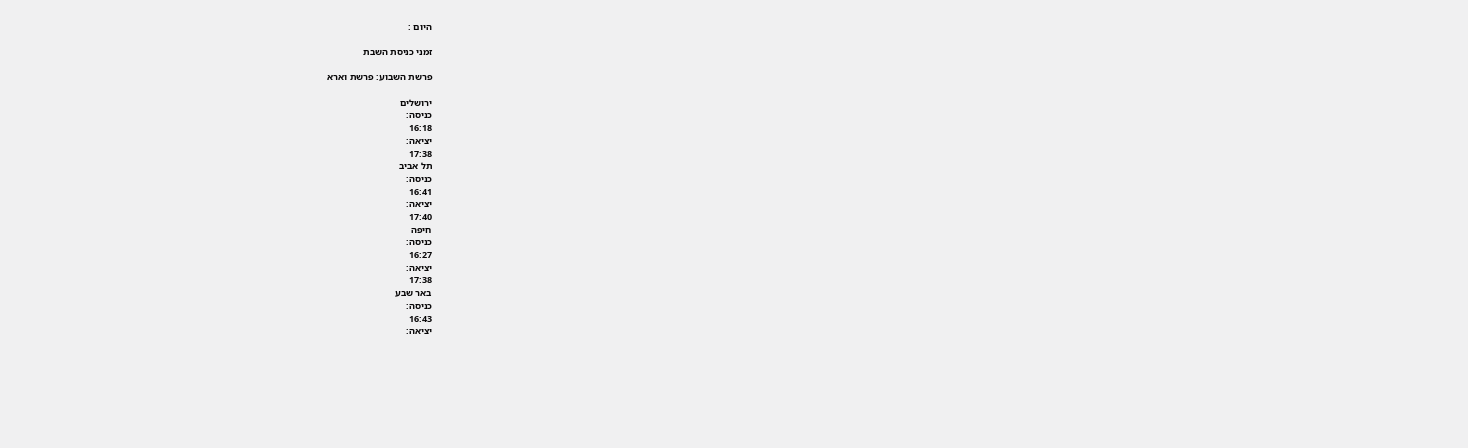היום :

זמני כניסת השבת

פרשת השבוע: פרשת וארא

ירושלים
כניסה:
16:18
יציאה:
17:38
תל אביב
כניסה:
16:41
יציאה:
17:40
חיפה
כניסה:
16:27
יציאה:
17:38
באר שבע
כניסה:
16:43
יציאה: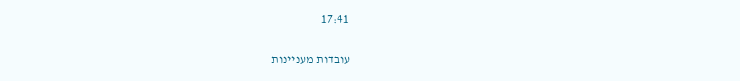17:41

עובדות מעניינות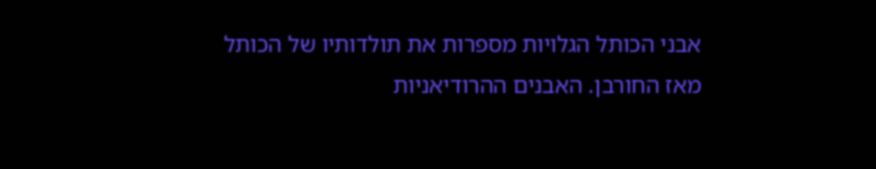אבני הכותל הגלויות מספרות את תולדותיו של הכותל מאז החורבן. האבנים ההרודיאניות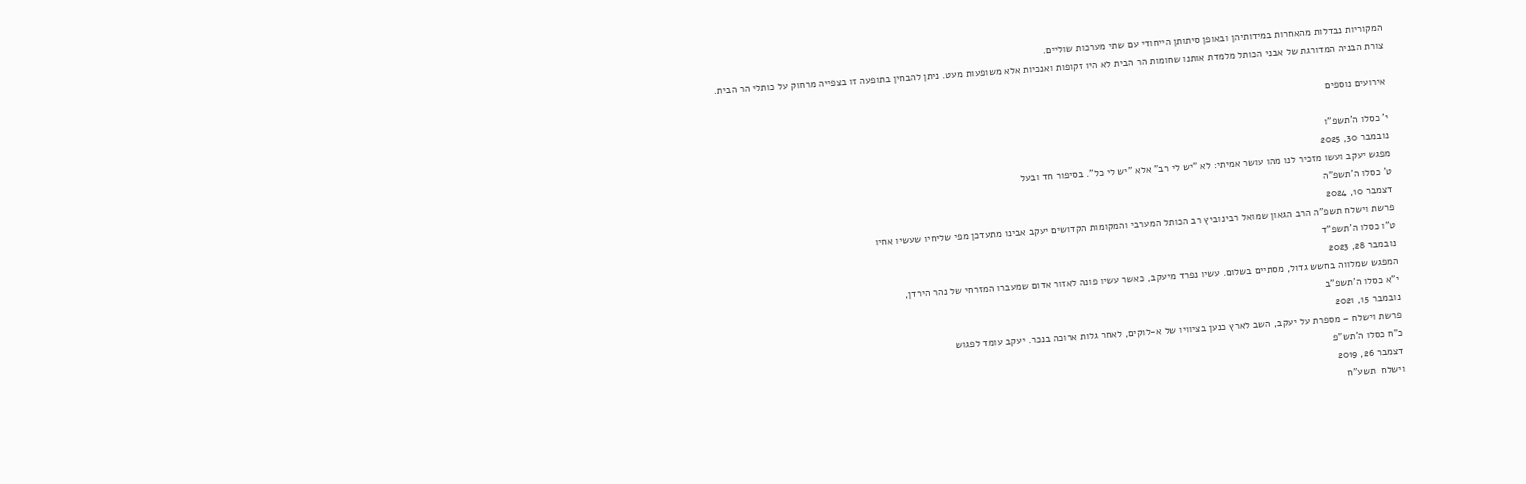המקוריות נבדלות מהאחרות במידותיהן ובאופן סיתותן הייחודי עם שתי מערכות שוליים.
צורת הבניה המדורגת של אבני הכותל מלמדת אותנו שחומות הר הבית לא היו זקופות ואנכיות אלא משופעות מעט. ניתן להבחין בתופעה זו בצפייה מרחוק על כותלי הר הבית.

אירועים נוספים

י' כסלו ה'תשפ"ו
נובמבר 30, 2025
מפגש יעקב ועשו מזכיר לנו מהו עושר אמיתי: לא "יש לי רב" אלא "יש לי כל". בסיפור חד ובעל
ט' כסלו ה'תשפ"ה
דצמבר 10, 2024
פרשת וישלח תשפ"ה הרב הגאון שמואל רבינוביץ רב הכותל המערבי והמקומות הקדושים יעקב אבינו מתעדכן מפי שליחיו שעשיו אחיו
ט"ו כסלו ה'תשפ"ד
נובמבר 28, 2023
המפגש שמלווה בחשש גדול, מסתיים בשלום. עשיו נפרד מיעקב, כאשר עשיו פונה לאזור אדום שמעברו המזרחי של נהר הירדן,
י"א כסלו ה'תשפ"ב
נובמבר 15, 2021
פרשת וישלח – מספרת על יעקב, השב לארץ כנען בציוויו של א-לוקים, לאחר גלות ארוכה בנכר. יעקב עומד לפגוש
כ"ח כסלו ה'תש"פ
דצמבר 26, 2019
וישלח  תשע"ח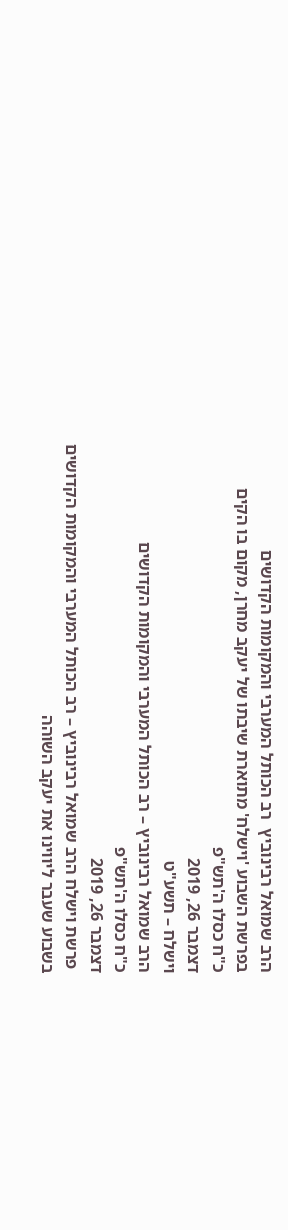הרב שמואל רבינוביץ  רב הכותל המערבי והמקומות הקדושים
בפרשת השבוע 'וישלח' מתוארת שיבתו של יעקב מחרן, מקום בו הקים
כ"ח כסלו ה'תש"פ
דצמבר 26, 2019
וישלח – תשע"ט
הרב שמואל רבינוביץ – רב הכותל המערבי והמקומות הקדושים
כ"ח כסלו ה'תש"פ
דצמבר 26, 2019
 פרשת וישלח הרב שמואל רבינוביץ – רב הכותל המערבי והמקומות הקדושים בשבוע שעבר ליווינו את יעקב השוהה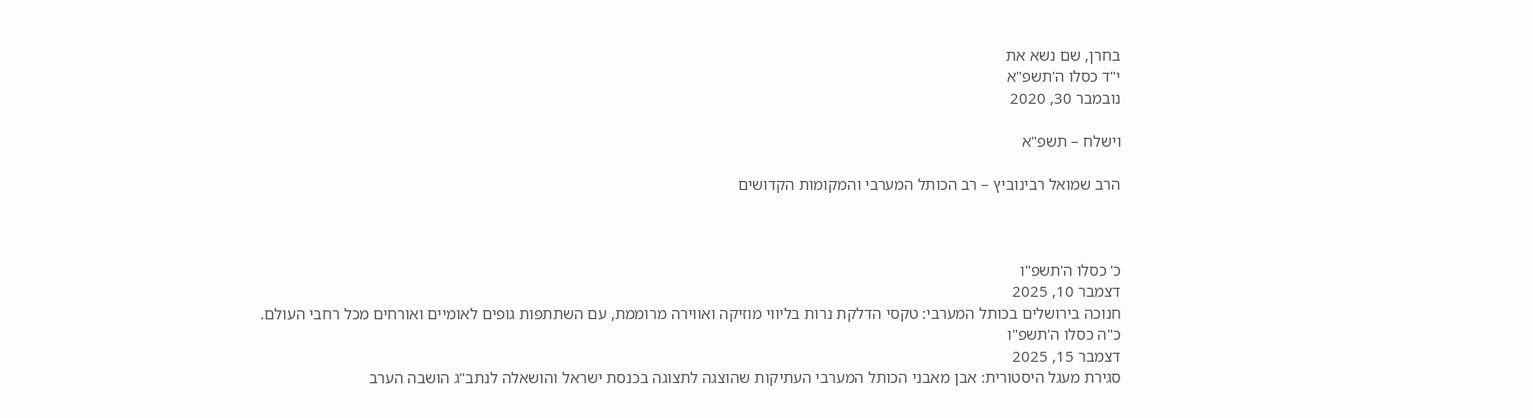בחרן, שם נשא את
י"ד כסלו ה'תשפ"א
נובמבר 30, 2020

וישלח – תשפ"א

הרב שמואל רבינוביץ – רב הכותל המערבי והמקומות הקדושים



כ' כסלו ה'תשפ"ו
דצמבר 10, 2025
חנוכה בירושלים בכותל המערבי: טקסי הדלקת נרות בליווי מוזיקה ואווירה מרוממת, עם השתתפות גופים לאומיים ואורחים מכל רחבי העולם.
כ"ה כסלו ה'תשפ"ו
דצמבר 15, 2025
סגירת מעגל היסטורית: אבן מאבני הכותל המערבי העתיקות שהוצגה לתצוגה בכנסת ישראל והושאלה לנתב"ג הושבה הערב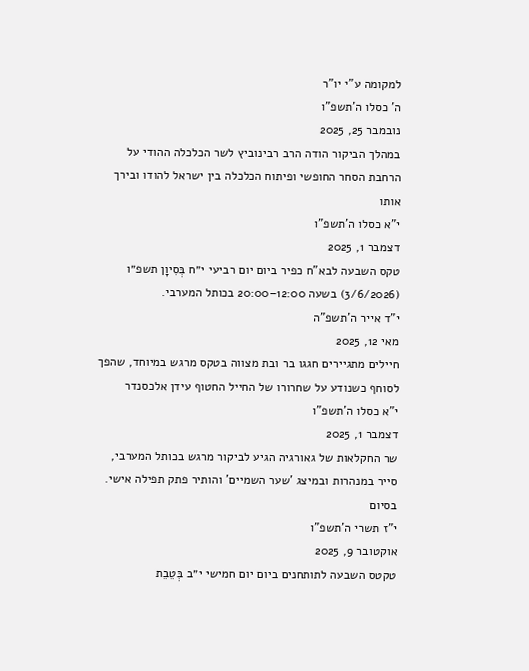למקומה ע"י יו"ר
ה' כסלו ה'תשפ"ו
נובמבר 25, 2025
במהלך הביקור הודה הרב רבינוביץ לשר הכלכלה ההודי על הרחבת הסחר החופשי ופיתוח הכלכלה בין ישראל להודו ובירך אותו
י"א כסלו ה'תשפ"ו
דצמבר 1, 2025
טקס השבעה לבא"ח כפיר ביום יום רביעי י״ח בְּסִיוָן תשפ״ו (3/6/2026) בשעה 12:00–20:00 בכותל המערבי.
י"ד אייר ה'תשפ"ה
מאי 12, 2025
חיילים מתגיירים חגגו בר ובת מצווה בטקס מרגש במיוחד, שהפך לסוחף כשנודע על שחרורו של החייל החטוף עידן אלכסנדר
י"א כסלו ה'תשפ"ו
דצמבר 1, 2025
שר החקלאות של גאורגיה הגיע לביקור מרגש בכותל המערבי, סייר במנהרות ובמיצג 'שער השמיים' והותיר פתק תפילה אישי. בסיום
י"ז תשרי ה'תשפ"ו
אוקטובר 9, 2025
טקטס השבעה לתותחנים ביום יום חמישי י״ב בְּטֵבֵת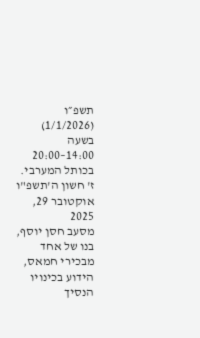תשפ״ו (1/1/2026) בשעה 14:00–20:00 בכותל המערבי.
ז' חשון ה'תשפ"ו
אוקטובר 29, 2025
מסעב חסן יוסף, בנו של אחד מבכירי חמאס, הידוע בכינויו הנסיך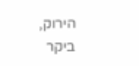הירוק, ביקר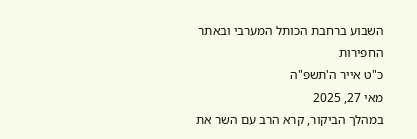השבוע ברחבת הכותל המערבי ובאתר החפירות
כ"ט אייר ה'תשפ"ה
מאי 27, 2025
במהלך הביקור, קרא הרב עם השר את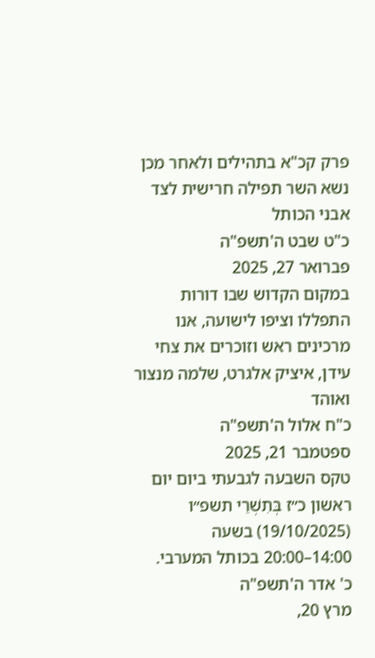פרק קכ"א בתהילים ולאחר מכן נשא השר תפילה חרישית לצד אבני הכותל
כ"ט שבט ה'תשפ"ה
פברואר 27, 2025
במקום הקדוש שבו דורות התפללו וציפו לישועה, אנו מרכינים ראש וזוכרים את צחי עידן, איציק אלגרט, שלמה מנצור ואוהד
כ"ח אלול ה'תשפ"ה
ספטמבר 21, 2025
טקס השבעה לגבעתי ביום יום ראשון כ״ז בְּתִשְׁרֵי תשפ״ו (19/10/2025) בשעה 14:00–20:00 בכותל המערבי.
כ' אדר ה'תשפ"ה
מרץ 20,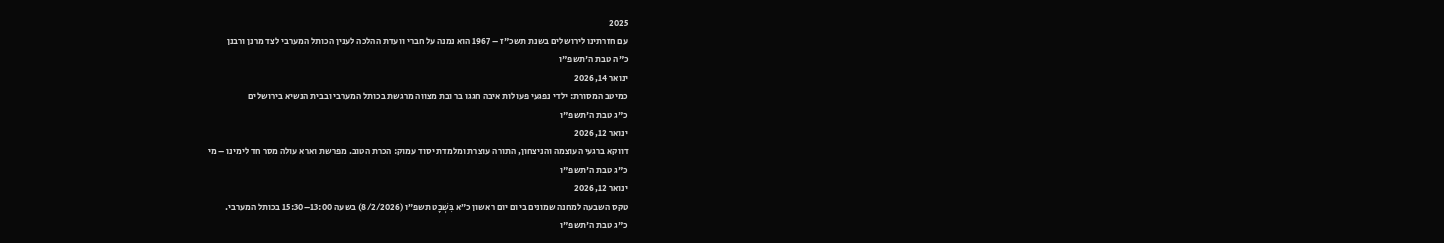2025
עם חזרתינו לירושלים בשנת תשכ"ז – 1967 הוא נמנה על חברי וועדת ההלכה לענין הכותל המערבי לצד מרנן ורבנן
כ"ה טבת ה'תשפ"ו
ינואר 14, 2026
כמיטב המסורת: ילדי נפגעי פעולות איבה חגגו בר ובת מצווה מרגשת בכותל המערבי ובבית הנשיא בירושלים
כ"ג טבת ה'תשפ"ו
ינואר 12, 2026
דווקא ברגעי העוצמה והניצחון, התורה עוצרת ומלמדת יסוד עמוק: הכרת הטוב. מפרשת וארא עולה מסר חד לימינו – מי
כ"ג טבת ה'תשפ"ו
ינואר 12, 2026
טקס השבעה למחנה שמונים ביום יום ראשון כ״א בִּשְׁבָט תשפ״ו (8/2/2026) בשעה 13:00–15:30 בכותל המערבי.
כ"ג טבת ה'תשפ"ו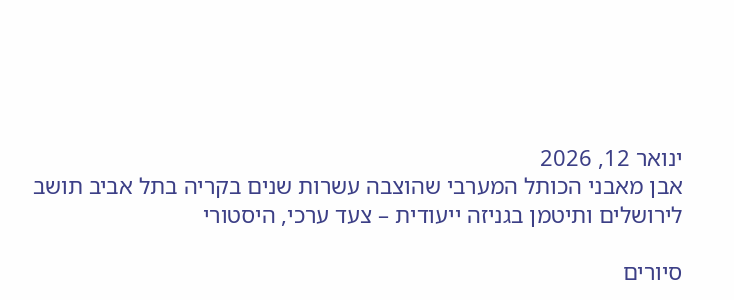ינואר 12, 2026
אבן מאבני הכותל המערבי שהוצבה עשרות שנים בקריה בתל אביב תושב לירושלים ותיטמן בגניזה ייעודית – צעד ערכי, היסטורי

סיורים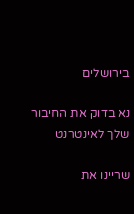בירושלים

נא בדוק את החיבור שלך לאינטרנט

שריינו את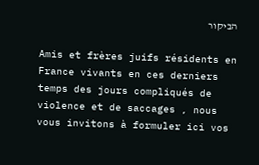הביקור

Amis et frères juifs résidents en France vivants en ces derniers temps des jours compliqués de violence et de saccages , nous vous invitons à formuler ici vos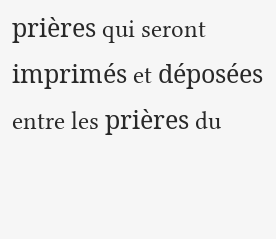prières qui seront imprimés et déposées entre les prières du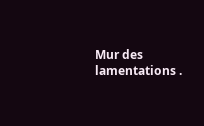Mur des lamentations .